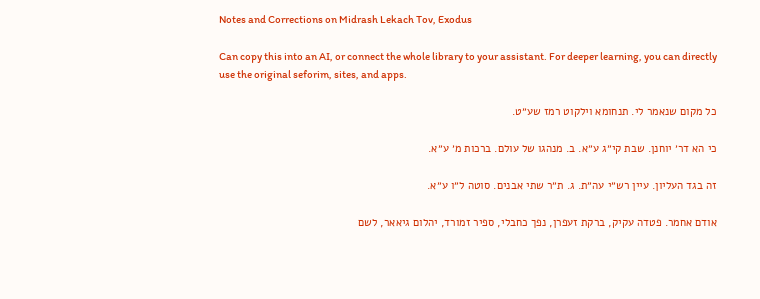Notes and Corrections on Midrash Lekach Tov, Exodus

Can copy this into an AI, or connect the whole library to your assistant. For deeper learning, you can directly use the original seforim, sites, and apps.

כל מקום שנאמר לי. תנחומא וילקוט רמז שע״ט.

כי הא דר׳ יוחנן. שבת קי״ג ע״א. ב. מנהגו של עולם. ברכות מ׳ ע״א.

זה בגד העליון. עיין רש״י עה״ת. ג. ת״ר שתי אבנים. סוטה ל״ו ע״א.

אודם אחמר. פטדה עקיק, ברקת זעפרן, נפך כחבלי, ספיר זמורד, יהלום גיאאר, לשם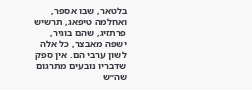בלטאר, שבו אספר, ואחלמה טיפאג, תרשיש פרתזיג, שהם בוגיר, ישפה מאבצר, כל אלה לשון ערבי הם. אין ספק שדבריו נובעים מתרגום שה״ש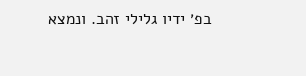בפ׳ ידיו גלילי זהב. ונמצא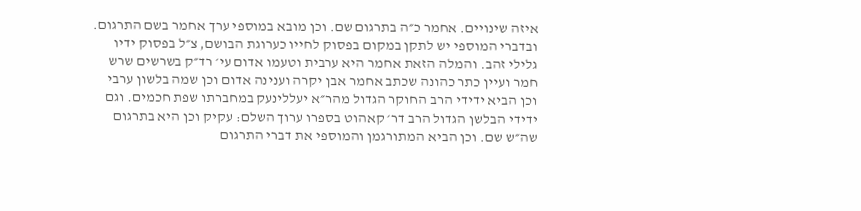איזה שינויים. אחמר כ״ה בתרגום שם. וכן מובא במוספי ערך אחמר בשם התרגום. ובדברי המוספי יש לתקן במקום בפסוק לחייו כערוגת הבושם, צ״ל בפסוק ידיו גלילי זהב. והמלה הזאת אחמר היא ערבית וטעמו אדום עי׳ רד״ק בשרשים שרש חמר ועיין כתר כהונה שכתב אחמר אבן יקרה וענינה אדום וכן שמה בלשון ערבי וכן הביא ידידי הרב החוקר הגדול מהר״א יעללינעק במחברתו שפת חכמים. וגם ידידי הבלשן הגדול הרב דר׳ קאהוט בספרו ערוך השלם: עקיק וכן היא בתרגום שה״ש שם. וכן הביא המתורגמן והמוספי את דברי התרגום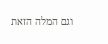וגם המלה הזאת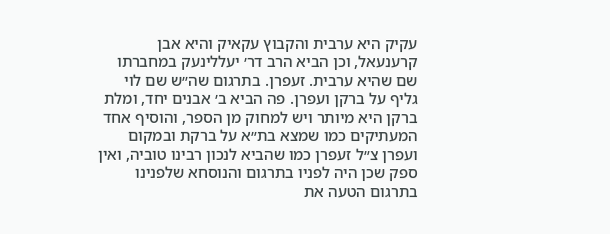עקיק היא ערבית והקבוץ עקאיק והיא אבן קרענעאל, וכן הביא הרב דר׳ יעללינעק במחברתו שם שהיא ערבית. זעפרן. בתרגום שה״ש שם לוי גליף על ברקן ועפרן. פה הביא ב׳ אבנים יחד, ומלת ברקן היא מיותר ויש למחוק מן הספר, והוסיף אחד המעתיקים כמו שמצא בת״א על ברקת ובמקום ועפרן צ״ל זעפרן כמו שהביא לנכון רבינו טוביה, ואין ספק שכן היה לפניו בתרגום והנוסחא שלפנינו בתרגום הטעה את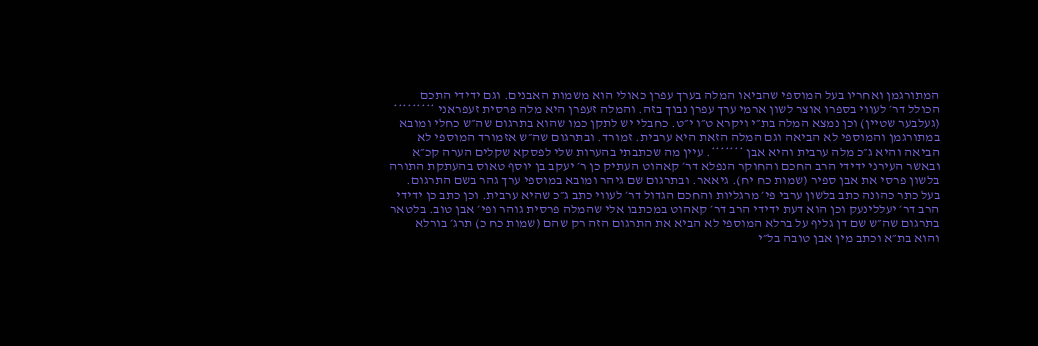המתורגמן ואחריו בעל המוספי שהביאו המלה בערך עפרן כאולי הוא משמות האבנים. וגם ידידי התכם הכולל דר׳ לעווי בספרו אוצר לשון ארמי ערך עפרן נבוך בזה. והמלה זעפרן היא מלה פרסית זעפראני ********* (געלבער שטיין) וכן נמצא המלה בת״י ויקרא ט״ו י״ט. כחבלי יש לתקן כמו שהוא בתרגום שה״ש כחלי ומובא במתורגמן והמוספי לא הביאה וגם המלה הזאת היא ערבית. זמורד. ובתרגום שה״ש אזמורד המוספי לא הביאה והיא ג״כ מלה ערבית והיא אבן *******. עיין מה שכתבתי בהערות שלי לפסקא שקלים הערה קכ״א ובאשר העירני ידידי הרב החכם והחוקר הנפלא דר׳ קאהוט העתיק כן ר׳ יעקב בן יוסף טאוס בהעתקת התורה בלשון פרסי את אבן ספיר (שמות כח יח). גיאאר. ובתרגום שם גיהר ומובא במוספי ערך גהר בשם התרגום. בעל כתר כהונה כתב בלשון ערבי פי׳ מרגליות והחכם הגדול דר׳ לעווי כתב ג״כ שהיא ערבית. וכן כתב כן ידידי הרב דר׳ יעללינעק וכן הוא דעת ידידי הרב דר׳ קאהוט במכתבו אלי שהמלה פרסית גוהר ופי׳ אבן טוב. בלטאר בתרגום שה״ש שם דן גליף על ברלא המוספי לא הביא את התרגום הזה רק שהם (שמות כח כ) תרג׳ בורלא והוא בת״א וכתב מין אבן טובה בל״י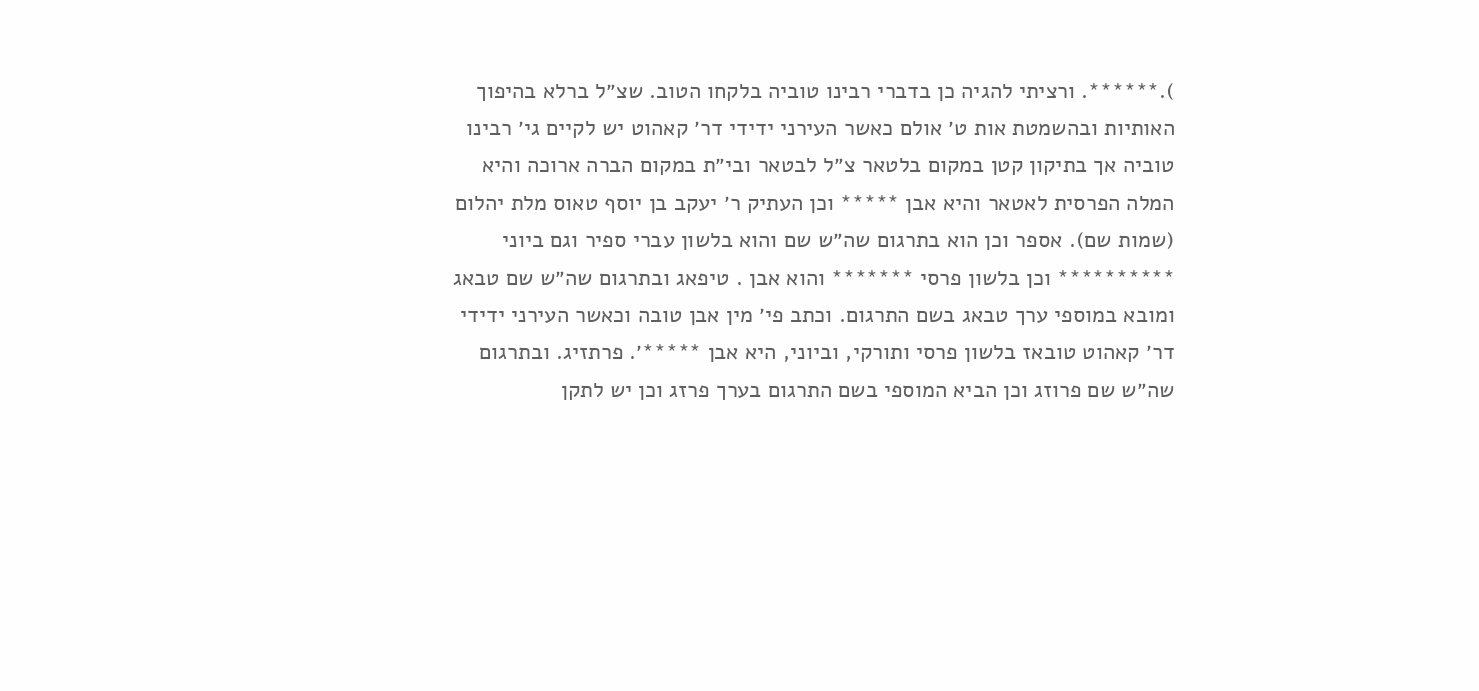).******. ורציתי להגיה כן בדברי רבינו טוביה בלקחו הטוב. שצ״ל ברלא בהיפוך האותיות ובהשמטת אות ט׳ אולם כאשר העירני ידידי דר׳ קאהוט יש לקיים גי׳ רבינו טוביה אך בתיקון קטן במקום בלטאר צ״ל לבטאר ובי״ת במקום הברה ארוכה והיא המלה הפרסית לאטאר והיא אבן ***** וכן העתיק ר׳ יעקב בן יוסף טאוס מלת יהלום (שמות שם). אספר וכן הוא בתרגום שה״ש שם והוא בלשון עברי ספיר וגם ביוני ********** וכן בלשון פרסי ******* והוא אבן . טיפאג ובתרגום שה״ש שם טבאג ומובא במוספי ערך טבאג בשם התרגום. וכתב פי׳ מין אבן טובה וכאשר העירני ידידי דר׳ קאהוט טובאז בלשון פרסי ותורקי, וביוני, היא אבן *****׳. פרתזיג. ובתרגום שה״ש שם פרוזג וכן הביא המוספי בשם התרגום בערך פרזג וכן יש לתקן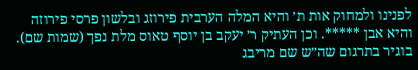לפנינו ולמחוק אות ת׳ והיא המלה הערבית פירוזג ובלשון פרסי פירוזה והיא אבן *****. וכן העתיק ר׳ יעקב בן יוסף טאוס מלת נפך (שמות שם). בוגיר בתרגום שה״ש שם מריבג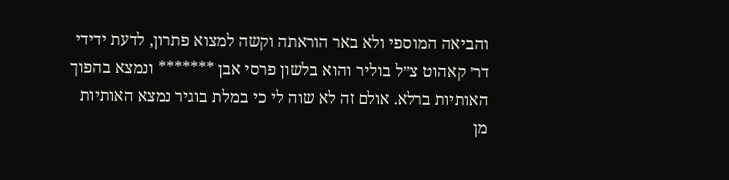והביאה המוספי ולא באר הוראתה וקשה למצוא פתרון, לדעת ידידי דר׳ קאהוט צ״ל בוליר והוא בלשון פרסי אבן ******* ונמצא בהפוך האותיות ברלא. אולם זה לא שוה לי כי במלת בוגיר נמצא האותיות מן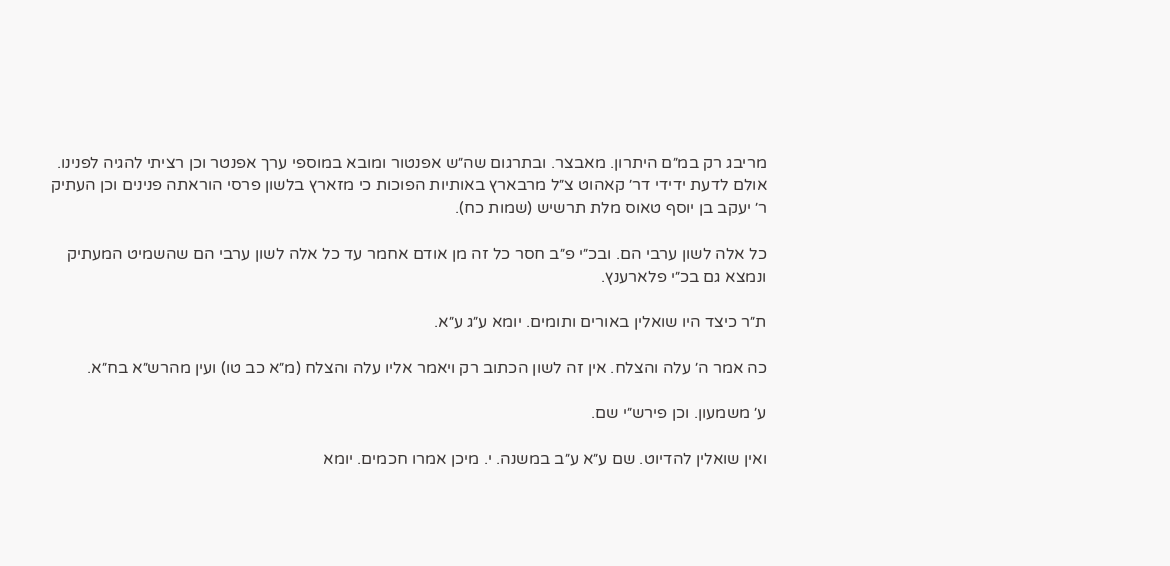מריבג רק במ״ם היתרון. מאבצר. ובתרגום שה״ש אפנטור ומובא במוספי ערך אפנטר וכן רציתי להגיה לפנינו. אולם לדעת ידידי דר׳ קאהוט צ״ל מרבארץ באותיות הפוכות כי מזארץ בלשון פרסי הוראתה פנינים וכן העתיק ר׳ יעקב בן יוסף טאוס מלת תרשיש (שמות כח).

כל אלה לשון ערבי הם. ובכ״י פ״ב חסר כל זה מן אודם אחמר עד כל אלה לשון ערבי הם שהשמיט המעתיק ונמצא גם בכ״י פלארענץ.

ת״ר כיצד היו שואלין באורים ותומים. יומא ע״ג ע״א.

כה אמר ה׳ עלה והצלח. אין זה לשון הכתוב רק ויאמר אליו עלה והצלח (מ״א כב טו) ועין מהרש״א בח״א.

ע׳ משמעון. וכן פירש״י שם.

ואין שואלין להדיוט. שם ע״א ע״ב במשנה. י. מיכן אמרו חכמים. יומא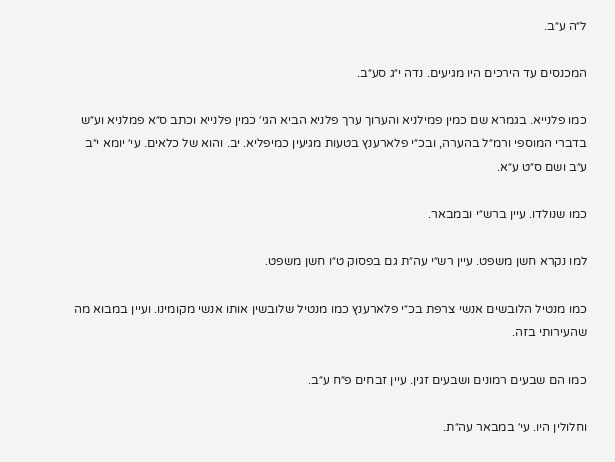ל״ה ע״ב.

המכנסים עד הירכים היו מגיעים. נדה י״ג סע״ב.

כמו פלנייא. בגמרא שם כמין פמילניא והערוך ערך פלניא הביא הגי׳ כמין פלנייא וכתב ס״א פמלניא וע״ש בדברי המוספי ורמ״ל בהערה, ובכ״י פלארענץ בטעות מגיעין כמיפליא. יב. והוא של כלאים. עי׳ יומא י״ב ע״ב ושם ס״ט ע״א.

כמו שנולדו. עיין ברש״י ובמבאר.

למו נקרא חשן משפט. עיין רש״י עה״ת גם בפסוק ט״ו חשן משפט.

כמו מנטיל הלובשים אנשי צרפת בכ״י פלארענץ כמו מנטיל שלובשין אותו אנשי מקומינו. ועיין במבוא מה שהעירותי בזה.

כמו הם שבעים רמונים ושבעים זגין. עיין זבחים פ״ח ע״ב.

וחלולין היו. עי׳ במבאר עה״ת.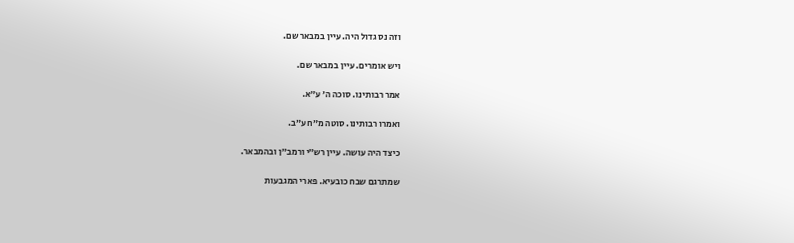וזה נס גדול היה. עיין במבאר שם.

ויש אומרים. עיין במבאר שם.

אמר רבותינו. סוכה ה׳ ע״א.

ואמרו רבותינו. סוטה מ״ח ע״ב.

כיצד היה עושה. עיין רש״י ורמב״ן ובהמבאר.

שמתרגם שבח כובעיא. פארי המגבעות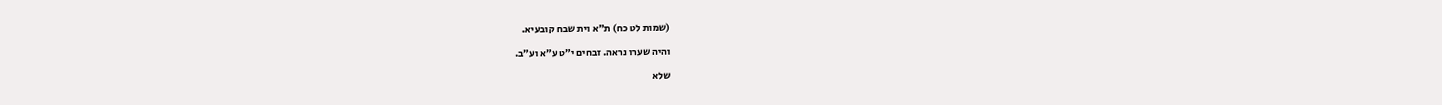(שמות לט כח) ת״א וית שבח קובעיא.

והיה שערו נראה. זבחים י״ט ע״א וע״ב.

שלא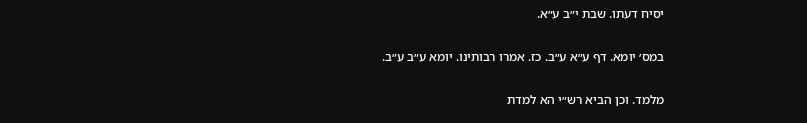יסיח דעתו. שבת י״ב ע״א.

במס׳ יומא. דף ע״א ע״ב. כז. אמרו רבותינו. יומא ע״ב ע״ב.

מלמד. וכן הביא רש״י הא למדת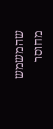שהמשמש מחוסר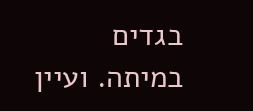בגדים במיתה. ועיין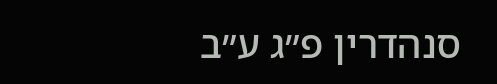סנהדרין פ״ג ע״ב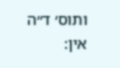ותוס׳ ד״ה אין: